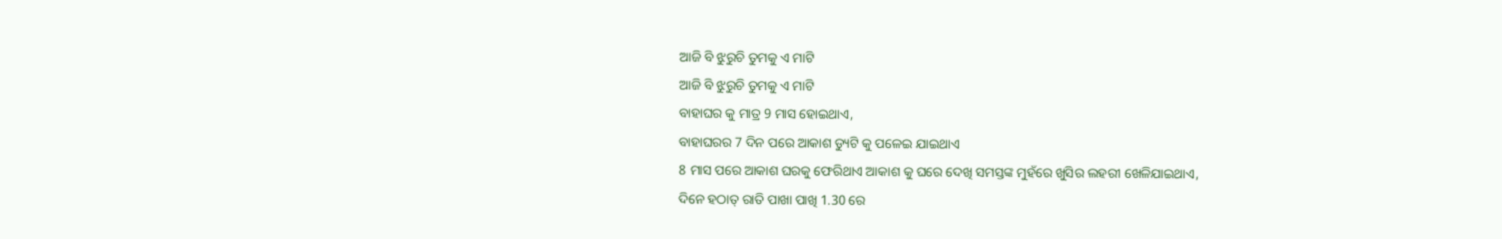ଆଜି ବି ଝୁରୁଚି ତୁମକୁ ଏ ମାଟି
ଆଜି ବି ଝୁରୁଚି ତୁମକୁ ଏ ମାଟି
ବାହାଘର କୁ ମାତ୍ର 9 ମାସ ହୋଇଥାଏ,
ବାହାଘରର 7 ଦିନ ପରେ ଆକାଶ ଡ୍ୟୁଟି କୁ ପଳେଇ ଯାଇଥାଏ
8 ମାସ ପରେ ଆକାଶ ଘରକୁ ଫେରିଥାଏ ଆକାଶ କୁ ଘରେ ଦେଖି ସମସ୍ତଙ୍କ ମୁହଁରେ ଖୁସିର ଲହରୀ ଖେଳିଯାଇଥାଏ,
ଦିନେ ହଠାତ୍ ରାତି ପାଖା ପାଖି 1.30 ରେ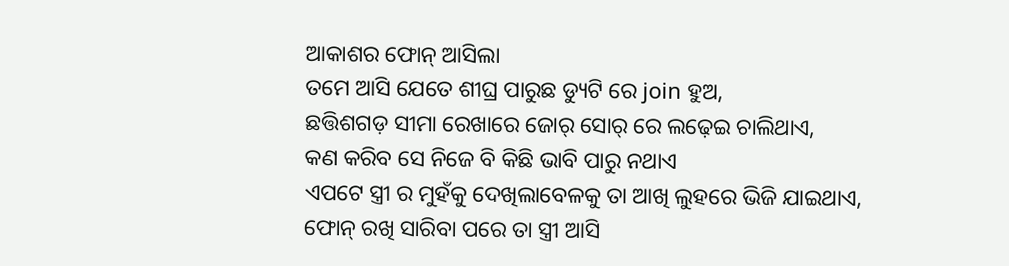ଆକାଶର ଫୋନ୍ ଆସିଲା
ତମେ ଆସି ଯେତେ ଶୀଘ୍ର ପାରୁଛ ଡ୍ୟୁଟି ରେ join ହୁଅ,
ଛତ୍ତିଶଗଡ଼ ସୀମା ରେଖାରେ ଜୋର୍ ସୋର୍ ରେ ଲଢ଼େଇ ଚାଲିଥାଏ,
କଣ କରିବ ସେ ନିଜେ ବି କିଛି ଭାବି ପାରୁ ନଥାଏ
ଏପଟେ ସ୍ତ୍ରୀ ର ମୁହଁକୁ ଦେଖିଲାବେଳକୁ ତା ଆଖି ଲୁହରେ ଭିଜି ଯାଇଥାଏ,
ଫୋନ୍ ରଖି ସାରିବା ପରେ ତା ସ୍ତ୍ରୀ ଆସି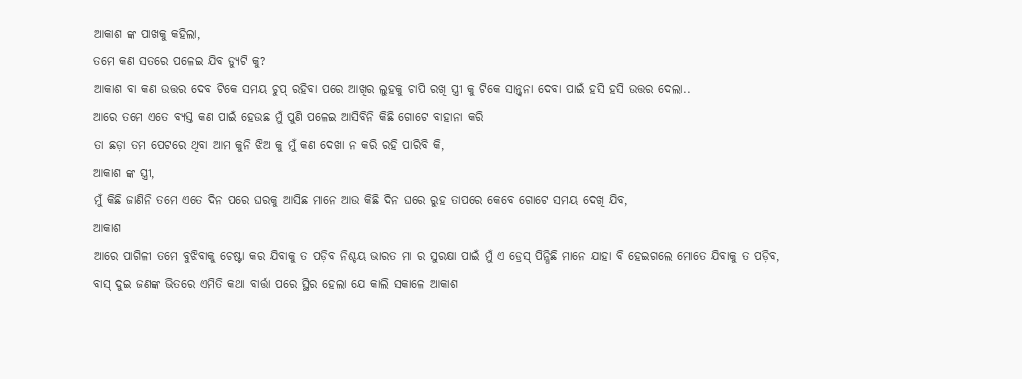ଆକାଶ ଙ୍କ ପାଖକୁ କହିଲା,
ତମେ କଣ ସତରେ ପଳେଇ ଯିବ ଡ୍ୟୁଟି କୁ?
ଆକାଶ ବା କଣ ଉତ୍ତର ଦେବ ଟିକେ ସମୟ ଚୁପ୍ ରହିବା ପରେ ଆଖିର ଲୁହକୁ ଚାପି ରଖି ସ୍ତ୍ରୀ କୁ ଟିକେ ସାନ୍ତ୍ଵନା ଦେବା ପାଇଁ ହସି ହସି ଉତ୍ତର ଦେଲା..
ଆରେ ତମେ ଏତେ ବ୍ୟସ୍ତ କଣ ପାଇଁ ହେଉଛ ମୁଁ ପୁଣି ପଳେଇ ଆସିବିନି କିଛି ଗୋଟେ ବାହାନା କରି
ତା ଛଡ଼ା ତମ ପେଟରେ ଥିବା ଆମ କୁନି ଝିଅ କୁ ମୁଁ କଣ ଦେଖା ନ କରି ରହି ପାରିବି କି,
ଆକାଶ ଙ୍କ ସ୍ତ୍ରୀ,
ମୁଁ କିଛି ଜାଣିନି ତମେ ଏତେ ଦିନ ପରେ ଘରକୁ ଆସିଛ ମାନେ ଆଉ କିଛି ଦିନ ଘରେ ରୁହ ତାପରେ କେବେ ଗୋଟେ ସମୟ ଦେଖି ଯିବ,
ଆକାଶ
ଆରେ ପାଗିଳୀ ତମେ ବୁଝିବାକୁ ଚେଷ୍ଟା କର ଯିବାକୁ ତ ପଡ଼ିବ ନିଶ୍ଚୟ ଭାରତ ମା ର ସୁରକ୍ଷା ପାଇଁ ମୁଁ ଏ ଡ୍ରେସ୍ ପିନ୍ଧିଛି ମାନେ ଯାହା ବି ହେଇଗଲେ ମୋତେ ଯିବାକୁ ତ ପଡ଼ିବ,
ବାସ୍ ଦୁଇ ଜଣଙ୍କ ଭିତରେ ଏମିତି କଥା ବାର୍ତ୍ତା ପରେ ସ୍ଥିର ହେଲା ଯେ କାଲି ସକାଳେ ଆକାଶ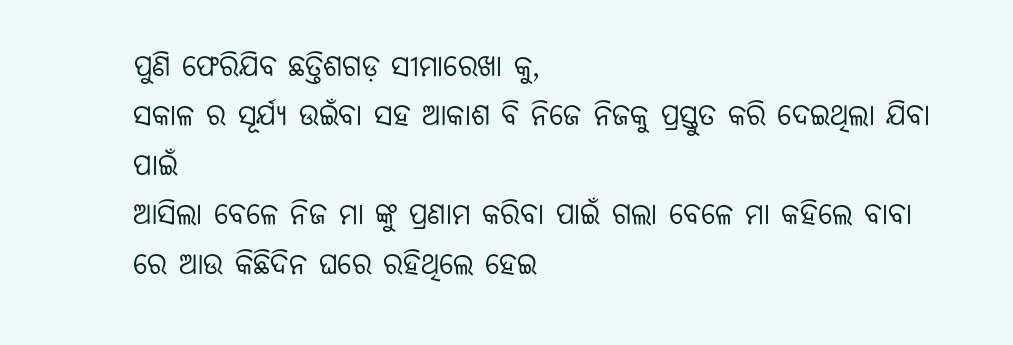ପୁଣି ଫେରିଯିବ ଛତ୍ତିଶଗଡ଼ ସୀମାରେଖା କୁ,
ସକାଳ ର ସୂର୍ଯ୍ୟ ଉଇଁବା ସହ ଆକାଶ ବି ନିଜେ ନିଜକୁ ପ୍ରସ୍ତୁତ କରି ଦେଇଥିଲା ଯିବା ପାଇଁ
ଆସିଲା ବେଳେ ନିଜ ମା ଙ୍କୁ ପ୍ରଣାମ କରିବା ପାଇଁ ଗଲା ବେଳେ ମା କହିଲେ ବାବା ରେ ଆଉ କିଛିଦିନ ଘରେ ରହିଥିଲେ ହେଇ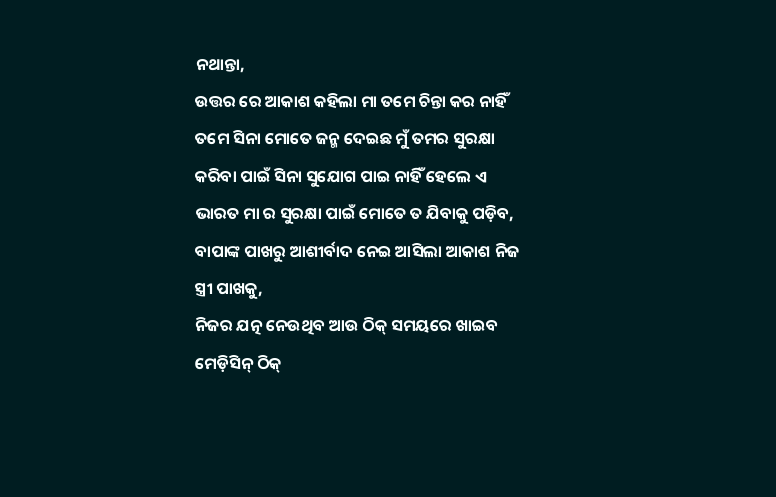ନଥାନ୍ତା,
ଉତ୍ତର ରେ ଆକାଶ କହିଲା ମା ତମେ ଚିନ୍ତା କର ନାହିଁ ତମେ ସିନା ମୋତେ ଜନ୍ମ ଦେଇଛ ମୁଁ ତମର ସୁରକ୍ଷା କରିବା ପାଇଁ ସିନା ସୁଯୋଗ ପାଇ ନାହିଁ ହେଲେ ଏ ଭାରତ ମା ର ସୁରକ୍ଷା ପାଇଁ ମୋତେ ତ ଯିବାକୁ ପଡ଼ିବ,
ବାପାଙ୍କ ପାଖରୁ ଆଶୀର୍ବାଦ ନେଇ ଆସିଲା ଆକାଶ ନିଜ ସ୍ତ୍ରୀ ପାଖକୁ,
ନିଜର ଯତ୍ନ ନେଉଥିବ ଆଉ ଠିକ୍ ସମୟରେ ଖାଇବ
ମେଡ଼ିସିନ୍ ଠିକ୍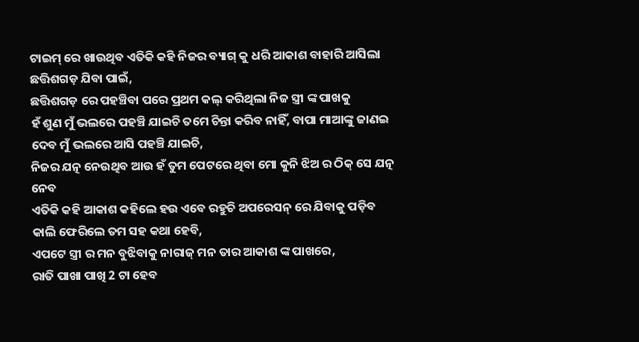ଟାଇମ୍ ରେ ଖାଉଥିବ ଏତିକି କହି ନିଜର ବ୍ୟାଗ୍ କୁ ଧରି ଆକାଶ ବାହାରି ଆସିଲା ଛତ୍ତିଶଗଡ଼ ଯିବା ପାଇଁ,
ଛତ୍ତିଶଗଡ଼ ରେ ପହଞ୍ଚିବା ପରେ ପ୍ରଥମ କଲ୍ କରିଥିଲା ନିଜ ସ୍ତ୍ରୀ ଙ୍କ ପାଖକୁ
ହଁ ଶୁଣ ମୁଁ ଭଲରେ ପହଞ୍ଚି ଯାଇଚି ତମେ ଚିନ୍ତା କରିବ ନାହିଁ, ବାପା ମାଆଙ୍କୁ ଜାଣଇ ଦେବ ମୁଁ ଭଲରେ ଆସି ପହଞ୍ଚି ଯାଇଚି,
ନିଜର ଯତ୍ନ ନେଉଥିବ ଆଉ ହଁ ତୁମ ପେଟରେ ଥିବା ମୋ କୁନି ଝିଅ ର ଠିକ୍ ସେ ଯତ୍ନ ନେବ
ଏତିକି କହି ଆକାଶ କହିଲେ ହଉ ଏବେ ରହୁଚି ଅପରେସନ୍ ରେ ଯିବାକୁ ପଡ଼ିବ କାଲି ଫେରିଲେ ତମ ସହ କଥା ହେବି,
ଏପଟେ ସ୍ତ୍ରୀ ର ମନ ବୁଝିବାକୁ ନାରାଜ୍ ମନ ତାର ଆକାଶ ଙ୍କ ପାଖରେ,
ରାତି ପାଖା ପାଖି 2 ଟା ହେବ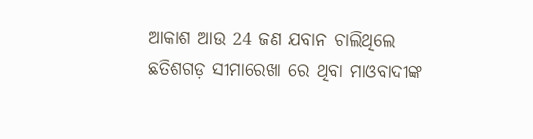ଆକାଶ ଆଉ 24 ଜଣ ଯବାନ ଚାଲିଥିଲେ ଛତିଶଗଡ଼ ସୀମାରେଖା ରେ ଥିବା ମାଓବାଦୀଙ୍କ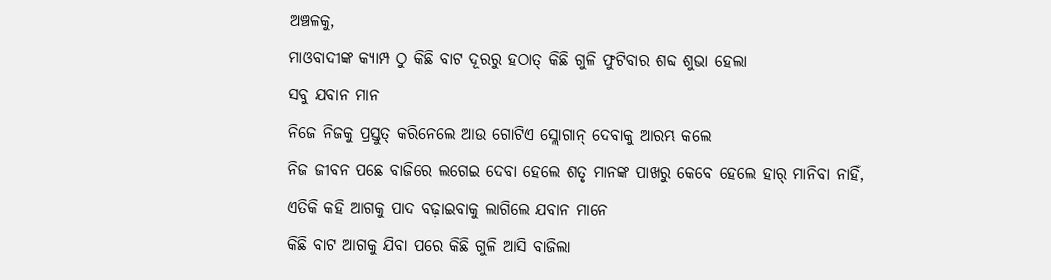ଅଞ୍ଚଳକୁ,
ମାଓବାଦୀଙ୍କ କ୍ୟାମ୍ପ ଠୁ କିଛି ବାଟ ଦୂରରୁ ହଠାତ୍ କିଛି ଗୁଳି ଫୁଟିବାର ଶବ୍ଦ ଶୁଭା ହେଲା
ସବୁ ଯବାନ ମାନ
ନିଜେ ନିଜକୁ ପ୍ରସ୍ତୁତ୍ କରିନେଲେ ଆଉ ଗୋଟିଏ ସ୍ଲୋଗାନ୍ ଦେବାକୁ ଆରମ୍ଭ କଲେ
ନିଜ ଜୀବନ ପଛେ ବାଜିରେ ଲଗେଇ ଦେବା ହେଲେ ଶତୃ ମାନଙ୍କ ପାଖରୁ କେବେ ହେଲେ ହାର୍ ମାନିବା ନାହିଁ,
ଏତିକି କହି ଆଗକୁ ପାଦ ବଢ଼ାଇବାକୁ ଲାଗିଲେ ଯବାନ ମାନେ
କିଛି ବାଟ ଆଗକୁ ଯିବା ପରେ କିଛି ଗୁଳି ଆସି ବାଜିଲା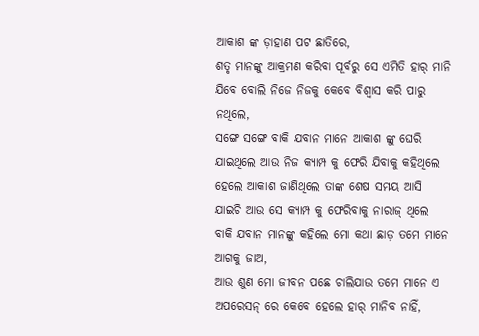ଆକାଶ ଙ୍କ ଡ଼ାହାଣ ପଟ ଛାତିରେ,
ଶତୃ ମାନଙ୍କୁ ଆକ୍ରମଣ କରିବା ପୂର୍ବରୁ ସେ ଏମିତି ହାର୍ ମାନି ଯିବେ ବୋଲି ନିଜେ ନିଜକୁ କେବେ ବିଶ୍ବାସ କରି ପାରୁ ନଥିଲେ,
ସଙ୍ଗେ ସଙ୍ଗେ ବାକି ଯବାନ ମାନେ ଆକାଶ ଙ୍କୁ ଘେରି ଯାଇଥିଲେ ଆଉ ନିଜ କ୍ୟାମ୍ପ କୁ ଫେରି ଯିବାକୁ କହିଥିଲେ
ହେଲେ ଆକାଶ ଜାଣିଥିଲେ ତାଙ୍କ ଶେଷ ସମୟ ଆସି ଯାଇଚି ଆଉ ସେ କ୍ୟାମ୍ପ କୁ ଫେରିବାକୁ ନାରାଜ୍ ଥିଲେ
ବାକି ଯବାନ ମାନଙ୍କୁ କହିଲେ ମୋ କଥା ଛାଡ଼ ତମେ ମାନେ ଆଗକୁ ଜାଅ,
ଆଉ ଶୁଣ ମୋ ଜୀବନ ପଛେ ଚାଲିଯାଉ ତମେ ମାନେ ଏ ଅପରେସନ୍ ରେ କେବେ ହେଲେ ହାର୍ ମାନିବ ନାହିଁ,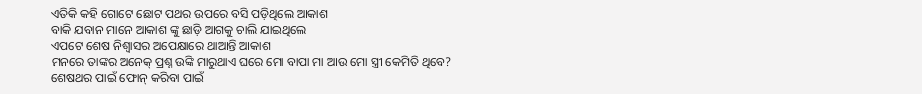ଏତିକି କହି ଗୋଟେ ଛୋଟ ପଥର ଉପରେ ବସି ପଡ଼ିଥିଲେ ଆକାଶ
ବାକି ଯବାନ ମାନେ ଆକାଶ ଙ୍କୁ ଛାଡ଼ି ଆଗକୁ ଚାଲି ଯାଇଥିଲେ
ଏପଟେ ଶେଷ ନିଶ୍ଵାସର ଅପେକ୍ଷାରେ ଥାଆନ୍ତି ଆକାଶ
ମନରେ ତାଙ୍କର ଅନେକ୍ ପ୍ରଶ୍ନ ଉଙ୍କି ମାରୁଥାଏ ଘରେ ମୋ ବାପା ମା ଆଉ ମୋ ସ୍ତ୍ରୀ କେମିତି ଥିବେ?
ଶେଷଥର ପାଇଁ ଫୋନ୍ କରିବା ପାଇଁ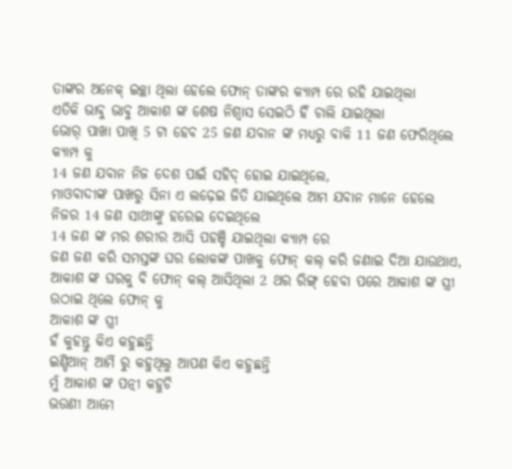ତାଙ୍କର ଅନେକ୍ ଇଚ୍ଛା ଥିଲା ହେଲେ ଫୋନ୍ ତାଙ୍କର କ୍ୟାମ୍ପ ରେ ରହି ଯାଇଥିଲା
ଏତିକି ଭାବୁ ଭାବୁ ଆକାଶ ଙ୍କ ଶେଷ ନିଶ୍ଵାସ ସେଇଠି ହିଁ ଚାଲି ଯାଇଥିଲା
ଭୋର୍ ପାଖା ପାଖି 5 ଟା ହେବ 25 ଜଣ ଯବାନ ଙ୍କ ମଧ୍ୟରୁ ବାକି 11 ଜଣ ଫେରିଥିଲେ କ୍ୟାମ୍ପ କୁ
14 ଜଣ ଯବାନ ନିଜ ଦେଶ ପାଇଁ ସହିଦ୍ ହୋଇ ଯାଇଥିଲେ,
ମାଓବାଦୀଙ୍କ ପାଖରୁ ସିନା ଏ ଲଢ଼େଇ ଜିତି ଯାଇଥିଲେ ଆମ ଯବାନ ମାନେ ହେଲେ ନିଜର 14 ଜଣ ସାଥୀଙ୍କୁ ହରେଇ ଦେଇଥିଲେ
14 ଜଣ ଙ୍କ ମର ଶରୀର ଆସି ପହଞ୍ଚି ଯାଇଥିଲା କ୍ୟାମ୍ପ ରେ
ଜଣ ଜଣ କରି ସମସ୍ତଙ୍କ ଘର ଲୋକଙ୍କ ପାଖକୁ ଫୋନ୍ କଲ୍ କରି ଜଣାଇ ଦିଆ ଯାଉଥାଏ,
ଆକାଶ ଙ୍କ ଘରକୁ ବି ଫୋନ୍ କଲ୍ ଆସିଥିଲା 2 ଥର ରିଙ୍ଗ୍ ହେବା ପରେ ଆକାଶ ଙ୍କ ସ୍ତ୍ରୀ ଉଠାଇ ଥିଲେ ଫୋନ୍ କୁ
ଆକାଶ ଙ୍କ ସ୍ତ୍ରୀ
ହଁ କୁହନ୍ତୁ କିଏ କହୁଛନ୍ତି
ଇଣ୍ଡିଆନ୍ ଆର୍ମି ରୁ କହୁଥିଲୁ ଆପଣ କିଏ କହୁଛନ୍ତି
ମୁଁ ଆକାଶ ଙ୍କ ପତ୍ନୀ କହୁଚି
ଭଉଣୀ ଆମେ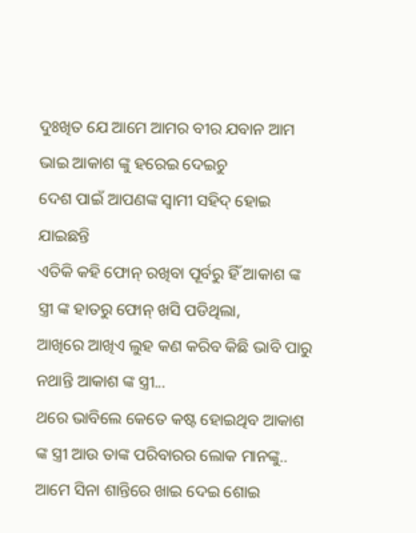ଦୁଃଖିତ ଯେ ଆମେ ଆମର ବୀର ଯବାନ ଆମ ଭାଇ ଆକାଶ ଙ୍କୁ ହରେଇ ଦେଇଚୁ
ଦେଶ ପାଇଁ ଆପଣଙ୍କ ସ୍ଵାମୀ ସହିଦ୍ ହୋଇ ଯାଇଛନ୍ତି
ଏତିକି କହି ଫୋନ୍ ରଖିବା ପୂର୍ବରୁ ହିଁ ଆକାଶ ଙ୍କ ସ୍ତ୍ରୀ ଙ୍କ ହାତରୁ ଫୋନ୍ ଖସି ପଡିଥିଲା,
ଆଖିରେ ଆଖିଏ ଲୁହ କଣ କରିବ କିଛି ଭାବି ପାରୁ ନଥାନ୍ତି ଆକାଶ ଙ୍କ ସ୍ତ୍ରୀ...
ଥରେ ଭାବିଲେ କେତେ କଷ୍ଟ ହୋଇଥିବ ଆକାଶ ଙ୍କ ସ୍ତ୍ରୀ ଆଉ ତାଙ୍କ ପରିବାରର ଲୋକ ମାନଙ୍କୁ..
ଆମେ ସିନା ଶାନ୍ତିରେ ଖାଇ ଦେଇ ଶୋଇ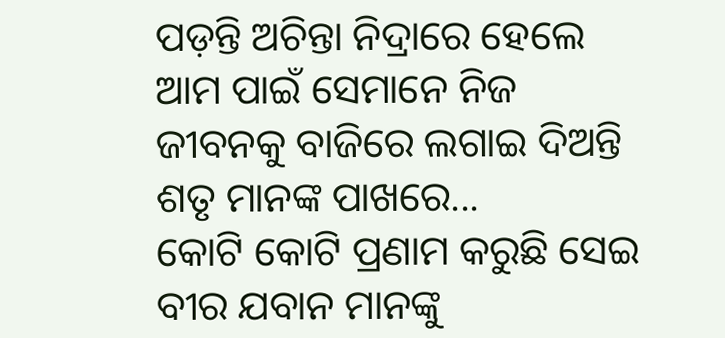ପଡ଼ନ୍ତି ଅଚିନ୍ତା ନିଦ୍ରାରେ ହେଲେ ଆମ ପାଇଁ ସେମାନେ ନିଜ ଜୀବନକୁ ବାଜିରେ ଲଗାଇ ଦିଅନ୍ତି ଶତୃ ମାନଙ୍କ ପାଖରେ...
କୋଟି କୋଟି ପ୍ରଣାମ କରୁଛି ସେଇ ବୀର ଯବାନ ମାନଙ୍କୁ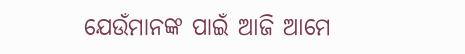ଯେଉଁମାନଙ୍କ ପାଇଁ ଆଜି ଆମେ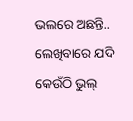ଭଲରେ ଅଛନ୍ତି..
ଲେଖିବାରେ ଯଦି କେଉଁଠି ଭୁଲ୍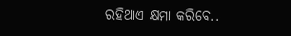ରହିଥାଏ କ୍ଷମା କରିବେ..